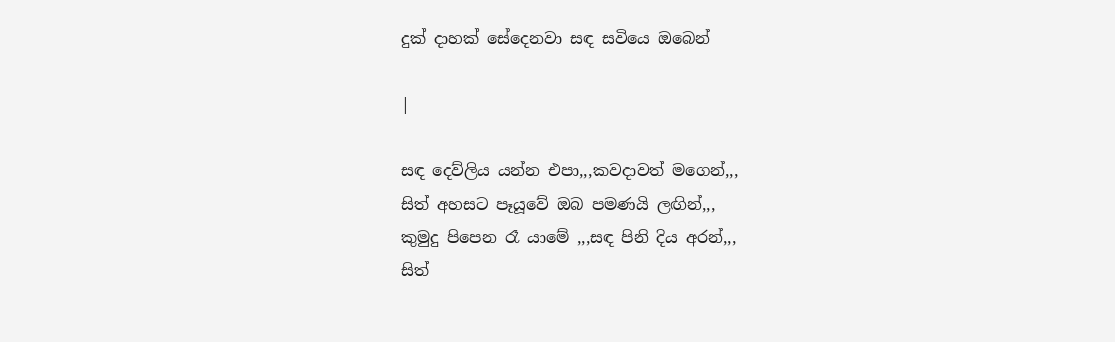දුක් දාහක් සේදෙනවා සඳ සවියෙ ඔබෙන්

|

සඳ දෙව්ලිය යන්න එපා,,,කවදාවත් මගෙන්,,,
සිත් අහසට පෑයූවේ ඔබ පමණයි ලඟින්,,,
කුමුදු පිපෙන රෑ යාමේ ,,,සඳ පිනි දිය අරන්,,,
සිත්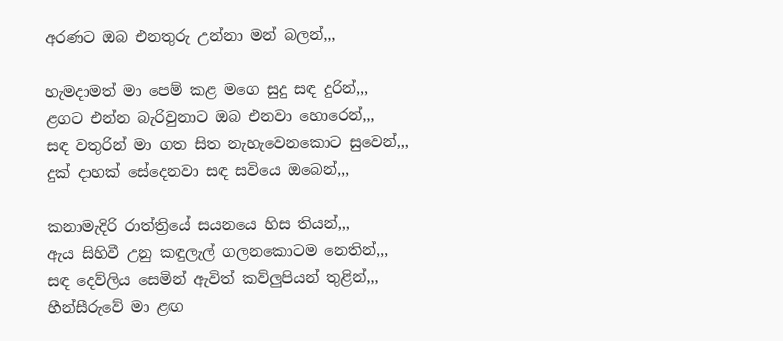අරණට ඔබ එනතුරු උන්නා මන් බලන්,,,

හැමදාමත් මා පෙම් කළ මගෙ සුදු සඳ දුරින්,,,
ළගට එන්න බැරිවුනාට ඔබ එනවා හොරෙන්,,,
සඳ වතුරින් මා ගත සිත නැහැවෙනකොට සුවෙන්,,,
දුක් දාහක් සේදෙනවා සඳ සවියෙ ඔබෙන්,,,

කනාමැදිරි රාත්ත්‍රියේ සයනයෙ හිස තියන්,,,
ඇය සිහිවී උනු කඳුලැල් ගලනකොටම නෙතින්,,,
සඳ දෙව්ලිය සෙමින් ඇවිත් කව්ලුපියන් තුළින්,,,
හීන්සීරුවේ මා ළඟ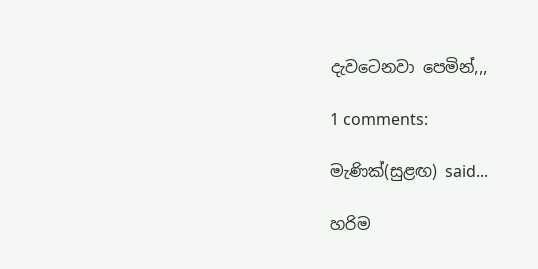දැවටෙනවා පෙමින්,,,

1 comments:

මැණික්(සුළඟ) said...

හරිම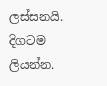ලස්සනයි. දිගටම ලියන්න.